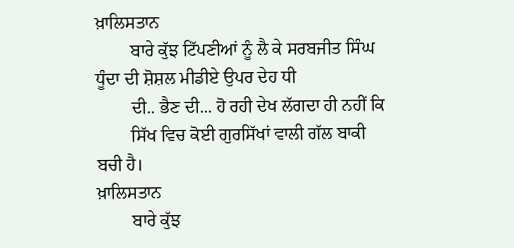ਖ਼ਾਲਿਸਤਾਨ
        ਬਾਰੇ ਕੁੱਝ ਟਿੱਪਣੀਆਂ ਨੂੰ ਲੈ ਕੇ ਸਰਬਜੀਤ ਸਿੰਘ ਧੂੰਦਾ ਦੀ ਸ਼ੋਸ਼ਲ ਮੀਡੀਏ ਉਪਰ ਦੇਹ ਧੀ
        ਦੀ.. ਭੈਣ ਦੀ... ਹੋ ਰਹੀ ਦੇਖ ਲੱਗਦਾ ਹੀ ਨਹੀਂ ਕਿ
        ਸਿੱਖ ਵਿਚ ਕੋਈ ਗੁਰਸਿੱਖਾਂ ਵਾਲੀ ਗੱਲ ਬਾਕੀ ਬਚੀ ਹੈ।
ਖ਼ਾਲਿਸਤਾਨ
        ਬਾਰੇ ਕੁੱਝ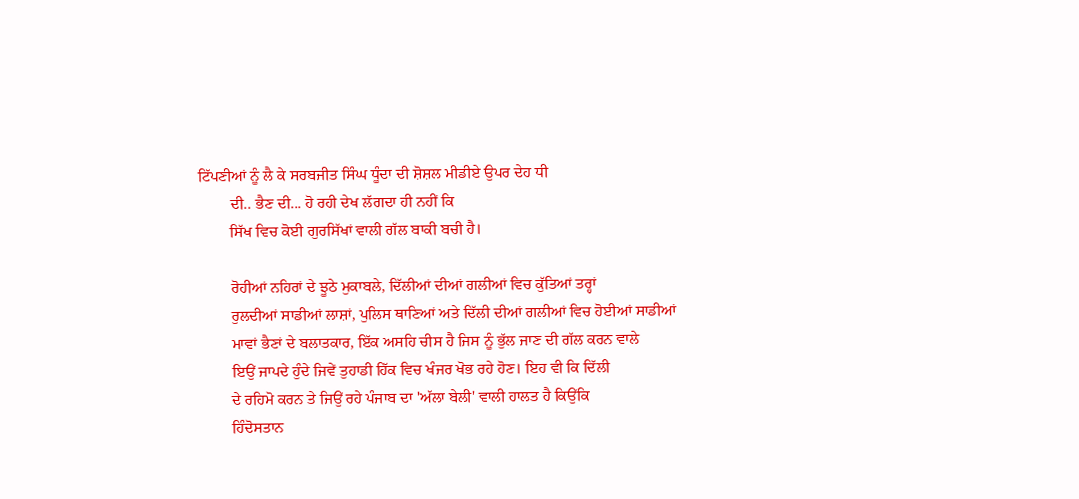ਟਿੱਪਣੀਆਂ ਨੂੰ ਲੈ ਕੇ ਸਰਬਜੀਤ ਸਿੰਘ ਧੂੰਦਾ ਦੀ ਸ਼ੋਸ਼ਲ ਮੀਡੀਏ ਉਪਰ ਦੇਹ ਧੀ
        ਦੀ.. ਭੈਣ ਦੀ... ਹੋ ਰਹੀ ਦੇਖ ਲੱਗਦਾ ਹੀ ਨਹੀਂ ਕਿ
        ਸਿੱਖ ਵਿਚ ਕੋਈ ਗੁਰਸਿੱਖਾਂ ਵਾਲੀ ਗੱਲ ਬਾਕੀ ਬਚੀ ਹੈ।

        ਰੋਹੀਆਂ ਨਹਿਰਾਂ ਦੇ ਝੂਠੇ ਮੁਕਾਬਲੇ, ਦਿੱਲੀਆਂ ਦੀਆਂ ਗਲੀਆਂ ਵਿਚ ਕੁੱਤਿਆਂ ਤਰ੍ਹਾਂ
        ਰੁਲਦੀਆਂ ਸਾਡੀਆਂ ਲਾਸ਼ਾਂ, ਪੁਲਿਸ ਥਾਣਿਆਂ ਅਤੇ ਦਿੱਲੀ ਦੀਆਂ ਗਲੀਆਂ ਵਿਚ ਹੋਈਆਂ ਸਾਡੀਆਂ
        ਮਾਵਾਂ ਭੈਣਾਂ ਦੇ ਬਲਾਤਕਾਰ, ਇੱਕ ਅਸਹਿ ਚੀਸ ਹੈ ਜਿਸ ਨੂੰ ਭੁੱਲ ਜਾਣ ਦੀ ਗੱਲ ਕਰਨ ਵਾਲੇ
        ਇਉਂ ਜਾਪਦੇ ਹੁੰਦੇ ਜਿਵੇਂ ਤੁਹਾਡੀ ਹਿੱਕ ਵਿਚ ਖੰਜਰ ਖੋਭ ਰਹੇ ਹੋਣ। ਇਹ ਵੀ ਕਿ ਦਿੱਲੀ
        ਦੇ ਰਹਿਮੋ ਕਰਨ ਤੇ ਜਿਉਂ ਰਹੇ ਪੰਜਾਬ ਦਾ 'ਅੱਲਾ ਬੇਲੀ' ਵਾਲੀ ਹਾਲਤ ਹੈ ਕਿਉਂਕਿ
        ਹਿੰਦੋਸਤਾਨ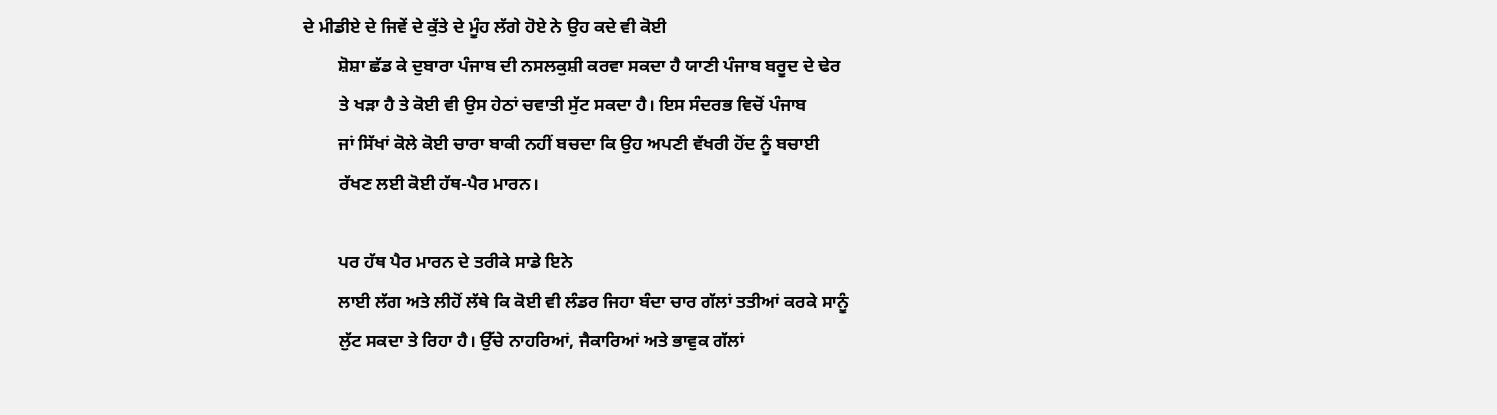ਦੇ ਮੀਡੀਏ ਦੇ ਜਿਵੇਂ ਦੇ ਕੁੱਤੇ ਦੇ ਮੂੰਹ ਲੱਗੇ ਹੋਏ ਨੇ ਉਹ ਕਦੇ ਵੀ ਕੋਈ
        ਸ਼ੋਸ਼ਾ ਛੱਡ ਕੇ ਦੁਬਾਰਾ ਪੰਜਾਬ ਦੀ ਨਸਲਕੁਸ਼ੀ ਕਰਵਾ ਸਕਦਾ ਹੈ ਯਾਣੀ ਪੰਜਾਬ ਬਰੂਦ ਦੇ ਢੇਰ
        ਤੇ ਖੜਾ ਹੈ ਤੇ ਕੋਈ ਵੀ ਉਸ ਹੇਠਾਂ ਚਵਾਤੀ ਸੁੱਟ ਸਕਦਾ ਹੈ। ਇਸ ਸੰਦਰਭ ਵਿਚੋਂ ਪੰਜਾਬ
        ਜਾਂ ਸਿੱਖਾਂ ਕੋਲੇ ਕੋਈ ਚਾਰਾ ਬਾਕੀ ਨਹੀਂ ਬਚਦਾ ਕਿ ਉਹ ਅਪਣੀ ਵੱਖਰੀ ਹੋਂਦ ਨੂੰ ਬਚਾਈ
        ਰੱਖਣ ਲਈ ਕੋਈ ਹੱਥ-ਪੈਰ ਮਾਰਨ।

        ਪਰ ਹੱਥ ਪੈਰ ਮਾਰਨ ਦੇ ਤਰੀਕੇ ਸਾਡੇ ਇਨੇ
        ਲਾਈ ਲੱਗ ਅਤੇ ਲੀਹੋਂ ਲੱਥੇ ਕਿ ਕੋਈ ਵੀ ਲੰਡਰ ਜਿਹਾ ਬੰਦਾ ਚਾਰ ਗੱਲਾਂ ਤਤੀਆਂ ਕਰਕੇ ਸਾਨੂੰ
        ਲੁੱਟ ਸਕਦਾ ਤੇ ਰਿਹਾ ਹੈ। ਉੱਚੇ ਨਾਹਰਿਆਂ, ਜੈਕਾਰਿਆਂ ਅਤੇ ਭਾਵੁਕ ਗੱਲਾਂ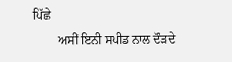ਪਿੱਛੇ
        ਅਸੀਂ ਇਨੀ ਸਪੀਡ ਨਾਲ ਦੌੜਦੇ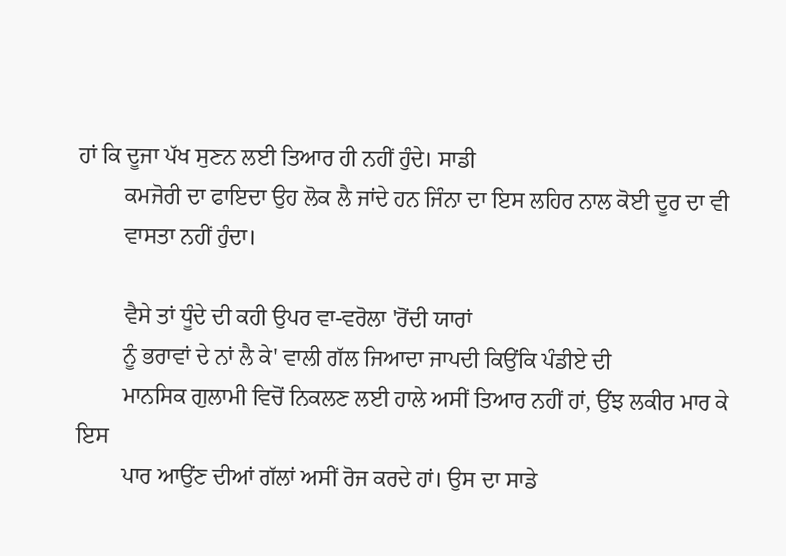ਹਾਂ ਕਿ ਦੂਜਾ ਪੱਖ ਸੁਣਨ ਲਈ ਤਿਆਰ ਹੀ ਨਹੀਂ ਹੁੰਦੇ। ਸਾਡੀ
        ਕਮਜੋਰੀ ਦਾ ਫਾਇਦਾ ਉਹ ਲੋਕ ਲੈ ਜਾਂਦੇ ਹਨ ਜਿੰਨਾ ਦਾ ਇਸ ਲਹਿਰ ਨਾਲ ਕੋਈ ਦੂਰ ਦਾ ਵੀ
        ਵਾਸਤਾ ਨਹੀਂ ਹੁੰਦਾ।

        ਵੈਸੇ ਤਾਂ ਧੂੰਦੇ ਦੀ ਕਹੀ ਉਪਰ ਵਾ-ਵਰੋਲਾ 'ਰੋਂਦੀ ਯਾਰਾਂ
        ਨੂੰ ਭਰਾਵਾਂ ਦੇ ਨਾਂ ਲੈ ਕੇ' ਵਾਲੀ ਗੱਲ ਜਿਆਦਾ ਜਾਪਦੀ ਕਿਉਂਕਿ ਪੰਡੀਏ ਦੀ
        ਮਾਨਸਿਕ ਗੁਲਾਮੀ ਵਿਚੋਂ ਨਿਕਲਣ ਲਈ ਹਾਲੇ ਅਸੀਂ ਤਿਆਰ ਨਹੀਂ ਹਾਂ, ਉਂਝ ਲਕੀਰ ਮਾਰ ਕੇ ਇਸ
        ਪਾਰ ਆਉਂਣ ਦੀਆਂ ਗੱਲਾਂ ਅਸੀਂ ਰੋਜ ਕਰਦੇ ਹਾਂ। ਉਸ ਦਾ ਸਾਡੇ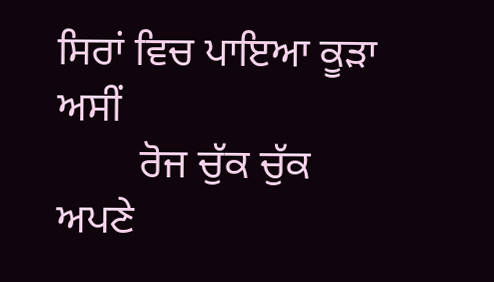ਸਿਰਾਂ ਵਿਚ ਪਾਇਆ ਕੂੜਾ ਅਸੀਂ
        ਰੋਜ ਚੁੱਕ ਚੁੱਕ ਅਪਣੇ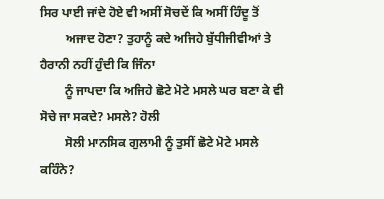ਸਿਰ ਪਾਈ ਜਾਂਦੇ ਹੋਏ ਵੀ ਅਸੀਂ ਸੋਚਦੇਂ ਕਿ ਅਸੀਂ ਹਿੰਦੂ ਤੋਂ
        ਅਜਾਦ ਹੋਣਾ? ਤੁਹਾਨੂੰ ਕਦੇ ਅਜਿਹੇ ਬੁੱਧੀਜੀਵੀਆਂ ਤੇ ਹੈਰਾਨੀ ਨਹੀਂ ਹੁੰਦੀ ਕਿ ਜਿੰਨਾ
        ਨੂੰ ਜਾਪਦਾ ਕਿ ਅਜਿਹੇ ਛੋਟੇ ਮੋਟੇ ਮਸਲੇ ਘਰ ਬਣਾ ਕੇ ਵੀ ਸੋਚੇ ਜਾ ਸਕਦੇ? ਮਸਲੇ? ਹੋਲੀ
        ਸੋਲੀ ਮਾਨਸਿਕ ਗੁਲਾਮੀ ਨੂੰ ਤੁਸੀਂ ਛੋਟੇ ਮੋਟੇ ਮਸਲੇ ਕਹਿੰਨੇ?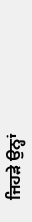ਜਿਹੜੇ ਉਨ੍ਹਾਂ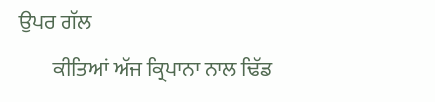ਉਪਰ ਗੱਲ
        ਕੀਤਿਆਂ ਅੱਜ ਕ੍ਰਿਪਾਨਾ ਨਾਲ ਢਿੱਡ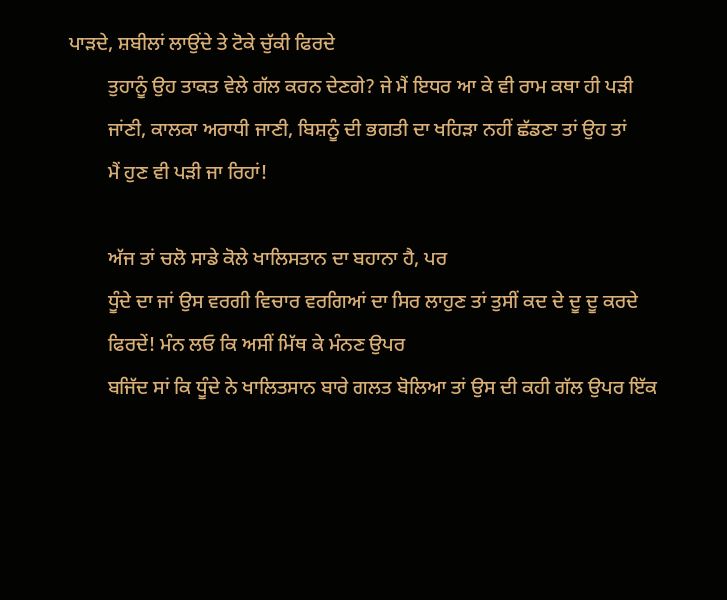ਪਾੜਦੇ, ਸ਼ਬੀਲਾਂ ਲਾਉਂਦੇ ਤੇ ਟੋਕੇ ਚੁੱਕੀ ਫਿਰਦੇ
        ਤੁਹਾਨੂੰ ਉਹ ਤਾਕਤ ਵੇਲੇ ਗੱਲ ਕਰਨ ਦੇਣਗੇ? ਜੇ ਮੈਂ ਇਧਰ ਆ ਕੇ ਵੀ ਰਾਮ ਕਥਾ ਹੀ ਪੜੀ
        ਜਾਂਣੀ, ਕਾਲਕਾ ਅਰਾਧੀ ਜਾਣੀ, ਬਿਸ਼ਨੂੰ ਦੀ ਭਗਤੀ ਦਾ ਖਹਿੜਾ ਨਹੀਂ ਛੱਡਣਾ ਤਾਂ ਉਹ ਤਾਂ
        ਮੈਂ ਹੁਣ ਵੀ ਪੜੀ ਜਾ ਰਿਹਾਂ!

        ਅੱਜ ਤਾਂ ਚਲੋ ਸਾਡੇ ਕੋਲੇ ਖਾਲਿਸਤਾਨ ਦਾ ਬਹਾਨਾ ਹੈ, ਪਰ
        ਧੂੰਦੇ ਦਾ ਜਾਂ ਉਸ ਵਰਗੀ ਵਿਚਾਰ ਵਰਗਿਆਂ ਦਾ ਸਿਰ ਲਾਹੁਣ ਤਾਂ ਤੁਸੀਂ ਕਦ ਦੇ ਦੂ ਦੂ ਕਰਦੇ
        ਫਿਰਦੇਂ! ਮੰਨ ਲਓ ਕਿ ਅਸੀਂ ਮਿੱਥ ਕੇ ਮੰਨਣ ਉਪਰ
        ਬਜਿੱਦ ਸਾਂ ਕਿ ਧੂੰਦੇ ਨੇ ਖਾਲਿਤਸਾਨ ਬਾਰੇ ਗਲਤ ਬੋਲਿਆ ਤਾਂ ਉਸ ਦੀ ਕਹੀ ਗੱਲ ਉਪਰ ਇੱਕ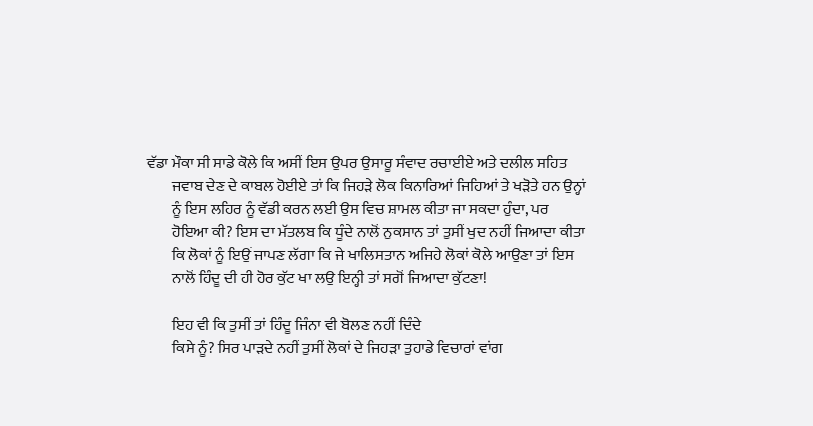ਵੱਡਾ ਮੌਕਾ ਸੀ ਸਾਡੇ ਕੋਲੇ ਕਿ ਅਸੀਂ ਇਸ ਉਪਰ ਉਸਾਰੂ ਸੰਵਾਦ ਰਚਾਈਏ ਅਤੇ ਦਲੀਲ ਸਹਿਤ
        ਜਵਾਬ ਦੇਣ ਦੇ ਕਾਬਲ ਹੋਈਏ ਤਾਂ ਕਿ ਜਿਹੜੇ ਲੋਕ ਕਿਨਾਰਿਆਂ ਜਿਹਿਆਂ ਤੇ ਖੜੋਤੇ ਹਨ ਉਨ੍ਹਾਂ
        ਨੂੰ ਇਸ ਲਹਿਰ ਨੂੰ ਵੱਡੀ ਕਰਨ ਲਈ ਉਸ ਵਿਚ ਸ਼ਾਮਲ ਕੀਤਾ ਜਾ ਸਕਦਾ ਹੁੰਦਾ, ਪਰ
        ਹੋਇਆ ਕੀ? ਇਸ ਦਾ ਮੱਤਲਬ ਕਿ ਧੂੰਦੇ ਨਾਲੋਂ ਨੁਕਸਾਨ ਤਾਂ ਤੁਸੀਂ ਖੁਦ ਨਹੀਂ ਜਿਆਦਾ ਕੀਤਾ
        ਕਿ ਲੋਕਾਂ ਨੂੰ ਇਉਂ ਜਾਪਣ ਲੱਗਾ ਕਿ ਜੇ ਖਾਲਿਸਤਾਨ ਅਜਿਹੇ ਲੋਕਾਂ ਕੋਲੇ ਆਉਣਾ ਤਾਂ ਇਸ
        ਨਾਲੋਂ ਹਿੰਦੂ ਦੀ ਹੀ ਹੋਰ ਕੁੱਟ ਖਾ ਲਉ ਇਨ੍ਹੀ ਤਾਂ ਸਗੋਂ ਜਿਆਦਾ ਕੁੱਟਣਾ!

        ਇਹ ਵੀ ਕਿ ਤੁਸੀਂ ਤਾਂ ਹਿੰਦੂ ਜਿੰਨਾ ਵੀ ਬੋਲਣ ਨਹੀਂ ਦਿੰਦੇ
        ਕਿਸੇ ਨੂੰ? ਸਿਰ ਪਾੜਦੇ ਨਹੀਂ ਤੁਸੀਂ ਲੋਕਾਂ ਦੇ ਜਿਹੜਾ ਤੁਹਾਡੇ ਵਿਚਾਰਾਂ ਵਾਂਗ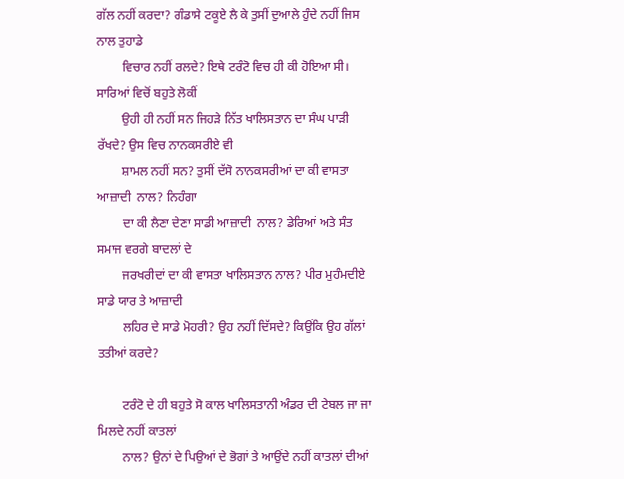ਗੱਲ ਨਹੀਂ ਕਰਦਾ? ਗੰਡਾਸੇ ਟਕੂਏ ਲੈ ਕੇ ਤੁਸੀਂ ਦੁਆਲੇ ਹੁੰਦੇ ਨਹੀਂ ਜਿਸ ਨਾਲ ਤੁਹਾਡੇ
        ਵਿਚਾਰ ਨਹੀਂ ਰਲਦੇ? ਇਥੇ ਟਰੰਟੋ ਵਿਚ ਹੀ ਕੀ ਹੋਇਆ ਸੀ। ਸਾਰਿਆਂ ਵਿਚੋਂ ਬਹੁਤੇ ਲੋਕੀਂ
        ਉਹੀ ਹੀ ਨਹੀਂ ਸਨ ਜਿਹੜੇ ਨਿੱਤ ਖਾਲਿਸਤਾਨ ਦਾ ਸੰਘ ਪਾੜੀ ਰੱਖਦੇ? ਉਸ ਵਿਚ ਨਾਨਕਸਰੀਏ ਵੀ
        ਸ਼ਾਮਲ ਨਹੀਂ ਸਨ? ਤੁਸੀਂ ਦੱਸੋ ਨਾਨਕਸਰੀਆਂ ਦਾ ਕੀ ਵਾਸਤਾ ਆਜ਼ਾਦੀ  ਨਾਲ? ਨਿਹੰਗਾ
        ਦਾ ਕੀ ਲੈਣਾ ਦੇਣਾ ਸਾਡੀ ਆਜ਼ਾਦੀ  ਨਾਲ? ਡੇਰਿਆਂ ਅਤੇ ਸੰਤ ਸਮਾਜ ਵਰਗੇ ਬਾਦਲਾਂ ਦੇ
        ਜਰਖਰੀਦਾਂ ਦਾ ਕੀ ਵਾਸਤਾ ਖਾਲਿਸਤਾਨ ਨਾਲ? ਪੀਰ ਮੁਹੰਮਦੀਏ ਸਾਡੇ ਯਾਰ ਤੇ ਆਜ਼ਾਦੀ
        ਲਹਿਰ ਦੇ ਸਾਡੇ ਮੋਹਰੀ? ਉਹ ਨਹੀਂ ਦਿੱਸਦੇ? ਕਿਉਂਕਿ ਉਹ ਗੱਲਾਂ ਤਤੀਆਂ ਕਰਦੇ?

        ਟਰੰਟੋ ਦੇ ਹੀ ਬਹੁਤੇ ਸੋ ਕਾਲ ਖਾਲਿਸਤਾਨੀ ਅੰਡਰ ਦੀ ਟੇਬਲ ਜਾ ਜਾ ਮਿਲਦੇ ਨਹੀਂ ਕਾਤਲਾਂ
        ਨਾਲ? ਉਨਾਂ ਦੇ ਪਿਉਆਂ ਦੇ ਭੋਗਾਂ ਤੇ ਆਉਂਦੇ ਨਹੀਂ ਕਾਤਲਾਂ ਦੀਆਂ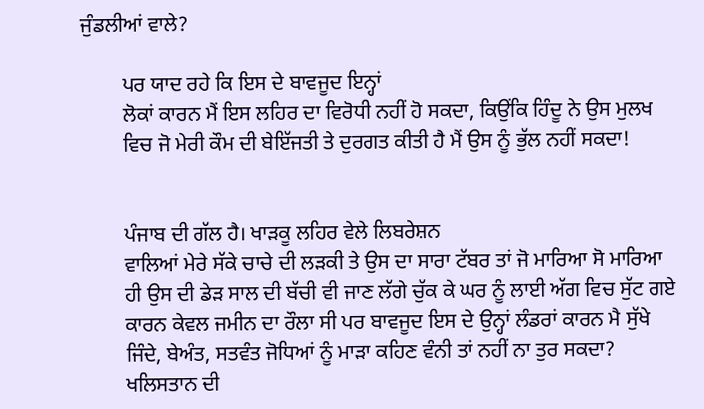ਜੁੰਡਲੀਆਂ ਵਾਲੇ?

        ਪਰ ਯਾਦ ਰਹੇ ਕਿ ਇਸ ਦੇ ਬਾਵਜੂਦ ਇਨ੍ਹਾਂ
        ਲੋਕਾਂ ਕਾਰਨ ਮੈਂ ਇਸ ਲਹਿਰ ਦਾ ਵਿਰੋਧੀ ਨਹੀਂ ਹੋ ਸਕਦਾ, ਕਿਉਂਕਿ ਹਿੰਦੂ ਨੇ ਉਸ ਮੁਲਖ
        ਵਿਚ ਜੋ ਮੇਰੀ ਕੌਮ ਦੀ ਬੇਇੱਜਤੀ ਤੇ ਦੁਰਗਤ ਕੀਤੀ ਹੈ ਮੈਂ ਉਸ ਨੂੰ ਭੁੱਲ ਨਹੀਂ ਸਕਦਾ!


        ਪੰਜਾਬ ਦੀ ਗੱਲ ਹੈ। ਖਾੜਕੂ ਲਹਿਰ ਵੇਲੇ ਲਿਬਰੇਸ਼ਨ
        ਵਾਲਿਆਂ ਮੇਰੇ ਸੱਕੇ ਚਾਚੇ ਦੀ ਲੜਕੀ ਤੇ ਉਸ ਦਾ ਸਾਰਾ ਟੱਬਰ ਤਾਂ ਜੋ ਮਾਰਿਆ ਸੋ ਮਾਰਿਆ
        ਹੀ ਉਸ ਦੀ ਡੇੜ ਸਾਲ ਦੀ ਬੱਚੀ ਵੀ ਜਾਣ ਲੱਗੇ ਚੁੱਕ ਕੇ ਘਰ ਨੂੰ ਲਾਈ ਅੱਗ ਵਿਚ ਸੁੱਟ ਗਏ
        ਕਾਰਨ ਕੇਵਲ ਜਮੀਨ ਦਾ ਰੌਲਾ ਸੀ ਪਰ ਬਾਵਜੂਦ ਇਸ ਦੇ ਉਨ੍ਹਾਂ ਲੰਡਰਾਂ ਕਾਰਨ ਮੈ ਸੁੱਖੇ
        ਜਿੰਦੇ, ਬੇਅੰਤ, ਸਤਵੰਤ ਜੋਧਿਆਂ ਨੂੰ ਮਾੜਾ ਕਹਿਣ ਵੰਨੀ ਤਾਂ ਨਹੀਂ ਨਾ ਤੁਰ ਸਕਦਾ?
        ਖਲਿਸਤਾਨ ਦੀ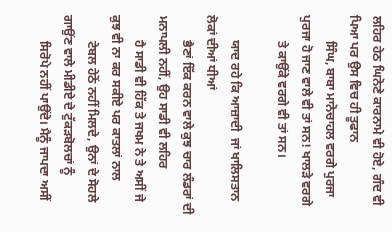ਲਹਿਰ ਹੇਠ ਘਿਨੋਣੇ ਕਾਰਨਾਮੇ ਵੀ ਹੋਏ, ਗੰਦ ਵੀ ਪਿਆ ਪਰ ਉਸ ਵਿਚ ਹੀ ਤੂਫਾਨ
        ਸਿੰਘ, ਬਾਬਾ ਮਾਨੋਚਾਹਲ ਵਰਗੇ ਪੁਰਜਾ ਪੁਰਜਾ ਹੋ ਜਾਣ ਵਾਲੇ ਵੀ ਤਾਂ ਸਨ! ਖਾਲੜੇ ਵਰਗੇ
        ਤੇ ਕਾਉਂਕੇ ਵਰਗੇ ਵੀ ਤਾਂ ਸਨ।

        ਯਾਦ ਰਹੇ ਕਿ ਆਜ਼ਾਦੀ  ਜਾਂ ਖਾਲਿਸਤਾਨ ਲੋਕਾਂ ਦੀਆਂ ਧੀਆਂ
        ਭੈਣਾਂ ਇੱਕ ਕਰਨ ਵਾਲੇ ਕੁਝ ਚਾਰ ਲੰਡਰਾਂ ਦੀ ਮਨਾਪਲੀ ਨਹੀਂ, ਉਹ ਸਾਡੀ ਵੀ ਲਹਿਰ
        ਹੈ ਸਾਡੀ ਵੀ ਹਿੱਕ ਤੇ ਜਖਮ ਨੇ ਤੇ ਅਸੀਂ ਜੇ ਕੁਝ ਵੀ ਨਾ ਕਰ ਸਕੀਏ ਪਰ ਕਾਤਲਾਂ ਨਾਲ
        ਟੇਬਲ ਹੇਠੋਂ ਨਹੀਂ ਮਿਲਦੇ, ਉਨਾਂ ਦੇ ਸੋਹਲੇ ਗਾਉਂਣ ਵਾਲੇ ਮੀਡੀਏ ਦੇ ਟੁੱਕੜਬੋਲਚਾਂ ਨੂੰ
        ਸਿਰੋਪੇ ਨਹੀਂ ਪਾਉਂਦੇ। ਮੈਨੂੰ ਜਾਪਦਾ ਅਸੀਂ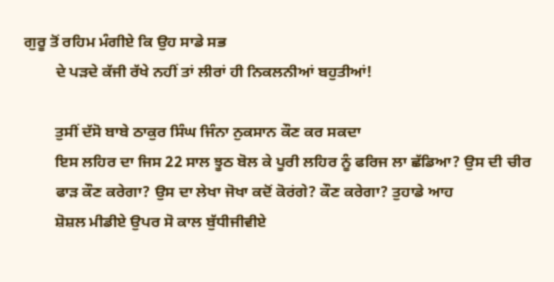ਗੁਰੂ ਤੋਂ ਰਹਿਮ ਮੰਗੀਏ ਕਿ ਉਹ ਸਾਡੇ ਸਭ
        ਦੇ ਪੜਦੇ ਕੱਜੀ ਰੱਖੇ ਨਹੀਂ ਤਾਂ ਲੀਰਾਂ ਹੀ ਨਿਕਲਨੀਆਂ ਬਹੁਤੀਆਂ!

        ਤੁਸੀਂ ਦੱਸੋ ਬਾਬੇ ਠਾਕੁਰ ਸਿੰਘ ਜਿੰਨਾ ਨੁਕਸਾਨ ਕੌਣ ਕਰ ਸਕਦਾ
        ਇਸ ਲਹਿਰ ਦਾ ਜਿਸ 22 ਸਾਲ ਝੂਠ ਬੋਲ ਕੇ ਪੂਰੀ ਲਹਿਰ ਨੂੰ ਫਰਿਜ ਲਾ ਛੱਡਿਆ? ਉਸ ਦੀ ਚੀਰ
        ਫਾੜ ਕੌਣ ਕਰੇਗਾ? ਉਸ ਦਾ ਲੇਖਾ ਜੋਖਾ ਕਦੋਂ ਕੋਰਂਗੇ? ਕੌਣ ਕਰੇਗਾ? ਤੁਹਾਡੇ ਆਹ
        ਸ਼ੋਸ਼ਲ ਮੀਡੀਏ ਉਪਰ ਸੋ ਕਾਲ ਬੁੱਧੀਜੀਵੀਏ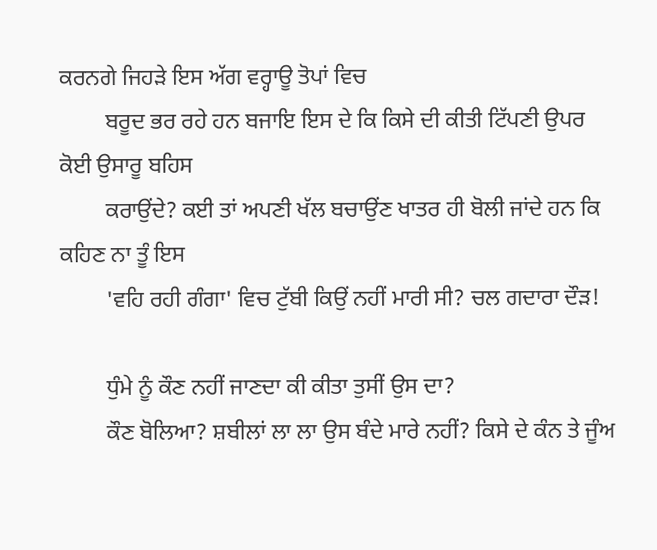ਕਰਨਗੇ ਜਿਹੜੇ ਇਸ ਅੱਗ ਵਰ੍ਹਾਊ ਤੋਪਾਂ ਵਿਚ
        ਬਰੂਦ ਭਰ ਰਹੇ ਹਨ ਬਜਾਇ ਇਸ ਦੇ ਕਿ ਕਿਸੇ ਦੀ ਕੀਤੀ ਟਿੱਪਣੀ ਉਪਰ ਕੋਈ ਉਸਾਰੂ ਬਹਿਸ
        ਕਰਾਉਂਦੇ? ਕਈ ਤਾਂ ਅਪਣੀ ਖੱਲ ਬਚਾਉਂਣ ਖਾਤਰ ਹੀ ਬੋਲੀ ਜਾਂਦੇ ਹਨ ਕਿ ਕਹਿਣ ਨਾ ਤੂੰ ਇਸ
        'ਵਹਿ ਰਹੀ ਗੰਗਾ' ਵਿਚ ਟੁੱਬੀ ਕਿਉਂ ਨਹੀਂ ਮਾਰੀ ਸੀ? ਚਲ ਗਦਾਰਾ ਦੌੜ!

        ਧੁੰਮੇ ਨੂੰ ਕੌਣ ਨਹੀਂ ਜਾਣਦਾ ਕੀ ਕੀਤਾ ਤੁਸੀਂ ਉਸ ਦਾ?
        ਕੌਣ ਬੋਲਿਆ? ਸ਼ਬੀਲਾਂ ਲਾ ਲਾ ਉਸ ਬੰਦੇ ਮਾਰੇ ਨਹੀਂ? ਕਿਸੇ ਦੇ ਕੰਨ ਤੇ ਜੂੰਅ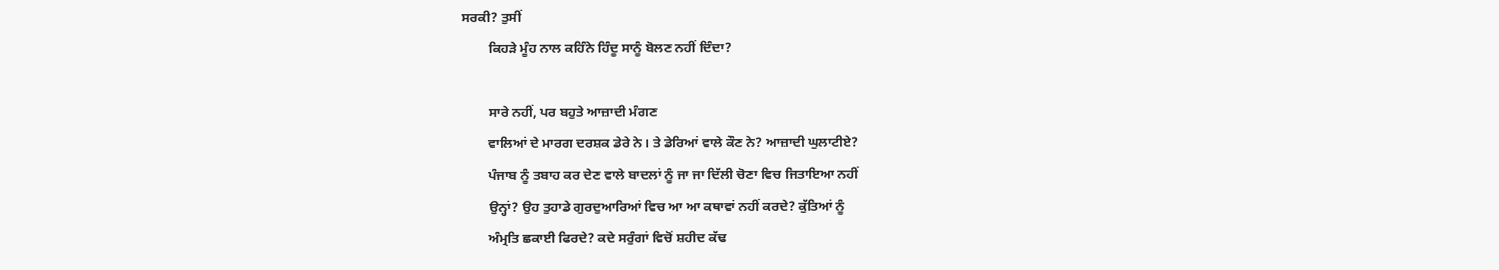ਸਰਕੀ? ਤੁਸੀਂ
        ਕਿਹੜੇ ਮੂੰਹ ਨਾਲ ਕਹਿੰਨੇ ਹਿੰਦੂ ਸਾਨੂੰ ਬੋਲਣ ਨਹੀਂ ਦਿੰਦਾ?

        ਸਾਰੇ ਨਹੀਂ, ਪਰ ਬਹੁਤੇ ਆਜ਼ਾਦੀ ਮੰਗਣ
        ਵਾਲਿਆਂ ਦੇ ਮਾਰਗ ਦਰਸ਼ਕ ਡੇਰੇ ਨੇ। ਤੇ ਡੇਰਿਆਂ ਵਾਲੇ ਕੌਣ ਨੇ? ਆਜ਼ਾਦੀ ਘੁਲਾਟੀਏ?
        ਪੰਜਾਬ ਨੂੰ ਤਬਾਹ ਕਰ ਦੇਣ ਵਾਲੇ ਬਾਦਲਾਂ ਨੂੰ ਜਾ ਜਾ ਦਿੱਲੀ ਚੋਣਾ ਵਿਚ ਜਿਤਾਇਆ ਨਹੀਂ
        ਉਨ੍ਹਾਂ? ਉਹ ਤੁਹਾਡੇ ਗੁਰਦੁਆਰਿਆਂ ਵਿਚ ਆ ਆ ਕਥਾਵਾਂ ਨਹੀਂ ਕਰਦੇ? ਕੁੱਤਿਆਂ ਨੂੰ
        ਅੰਮ੍ਰਤਿ ਛਕਾਈ ਫਿਰਦੇ? ਕਦੇ ਸਰੁੰਗਾਂ ਵਿਚੋਂ ਸ਼ਹੀਦ ਕੱਢ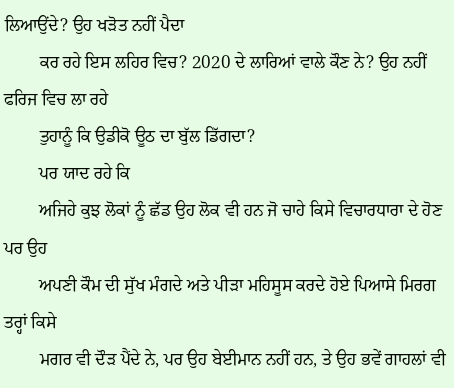ਲਿਆਉਂਦੇ? ਉਹ ਖੜੋਤ ਨਹੀਂ ਪੈਦਾ
        ਕਰ ਰਹੇ ਇਸ ਲਹਿਰ ਵਿਚ? 2020 ਦੇ ਲਾਰਿਆਂ ਵਾਲੇ ਕੌਣ ਨੇ? ਉਹ ਨਹੀਂ ਫਰਿਜ ਵਿਚ ਲਾ ਰਹੇ
        ਤੁਹਾਨੂੰ ਕਿ ਉਡੀਕੋ ਊਠ ਦਾ ਬੁੱਲ ਡਿੱਗਦਾ?
        ਪਰ ਯਾਦ ਰਹੇ ਕਿ
        ਅਜਿਹੇ ਕੁਝ ਲੋਕਾਂ ਨੂੰ ਛੱਡ ਉਹ ਲੋਕ ਵੀ ਹਨ ਜੋ ਚਾਹੇ ਕਿਸੇ ਵਿਚਾਰਧਾਰਾ ਦੇ ਹੋਣ ਪਰ ਉਹ
        ਅਪਣੀ ਕੌਮ ਦੀ ਸੁੱਖ ਮੰਗਦੇ ਅਤੇ ਪੀੜਾ ਮਹਿਸੂਸ ਕਰਦੇ ਹੋਏ ਪਿਆਸੇ ਮਿਰਗ ਤਰ੍ਹਾਂ ਕਿਸੇ
        ਮਗਰ ਵੀ ਦੌੜ ਪੈਂਦੇ ਨੇ, ਪਰ ਉਹ ਬੇਈਮਾਨ ਨਹੀਂ ਹਨ, ਤੇ ਉਹ ਭਵੇਂ ਗਾਹਲਾਂ ਵੀ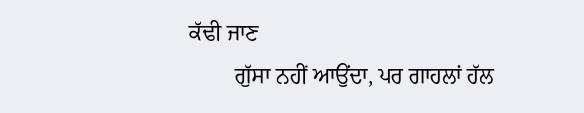ਕੱਢੀ ਜਾਣ
        ਗੁੱਸਾ ਨਹੀਂ ਆਉਂਦਾ, ਪਰ ਗਾਹਲਾਂ ਹੱਲ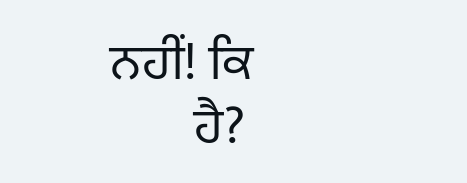ਨਹੀਂ! ਕਿ
        ਹੈ?